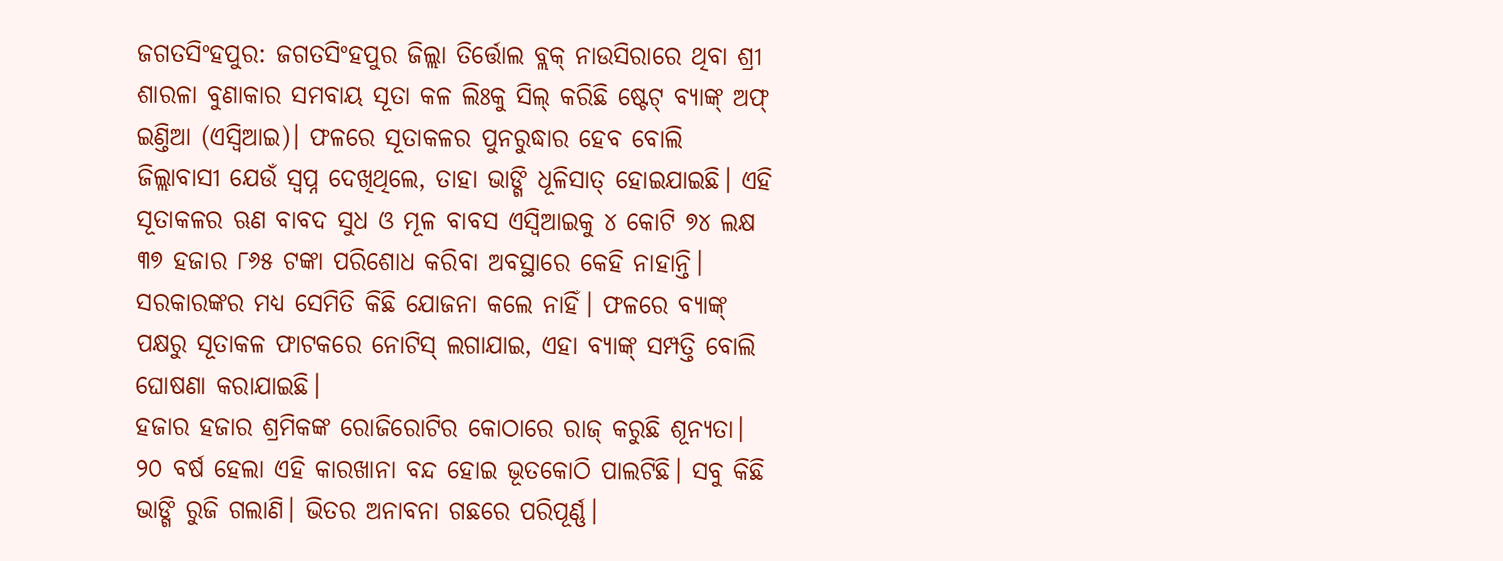ଜଗତସିଂହପୁର: ଜଗତସିଂହପୁର ଜିଲ୍ଲା ତିର୍ତ୍ତୋଲ ବ୍ଲକ୍ ନାଉସିରାରେ ଥିବା ଶ୍ରୀ ଶାରଳା ବୁଣାକାର ସମବାୟ ସୂତା କଳ ଲିଃକୁ ସିଲ୍ କରିଛି ଷ୍ଟେଟ୍ ବ୍ୟାଙ୍କ୍ ଅଫ୍ ଇଣ୍ତିଆ (ଏସ୍ବିଆଇ)। ଫଳରେ ସୂତାକଳର ପୁନରୁଦ୍ଧାର ହେବ ବୋଲି ଜିଲ୍ଲାବାସୀ ଯେଉଁ ସ୍ବପ୍ନ ଦେଖିଥିଲେ, ତାହା ଭାଙ୍ଗି ଧୂଳିସାତ୍ ହୋଇଯାଇଛି। ଏହି ସୂତାକଳର ଋଣ ବାବଦ ସୁଧ ଓ ମୂଳ ବାବସ ଏସ୍ବିଆଇକୁ ୪ କୋଟି ୭୪ ଲକ୍ଷ ୩୭ ହଜାର ୮୬୫ ଟଙ୍କା ପରିଶୋଧ କରିବା ଅବସ୍ଥାରେ କେହି ନାହାନ୍ତି। ସରକାରଙ୍କର ମଧ୍ୟ ସେମିତି କିଛି ଯୋଜନା କଲେ ନାହିଁ। ଫଳରେ ବ୍ୟାଙ୍କ୍ ପକ୍ଷରୁ ସୂତାକଳ ଫାଟକରେ ନୋଟିସ୍ ଲଗାଯାଇ, ଏହା ବ୍ୟାଙ୍କ୍ ସମ୍ପତ୍ତି ବୋଲି ଘୋଷଣା କରାଯାଇଛି।
ହଜାର ହଜାର ଶ୍ରମିକଙ୍କ ରୋଜିରୋଟିର କୋଠାରେ ରାଜ୍ କରୁଛି ଶୂନ୍ୟତା। ୨୦ ବର୍ଷ ହେଲା ଏହି କାରଖାନା ବନ୍ଦ ହୋଇ ଭୂତକୋଠି ପାଲଟିଛି। ସବୁ କିଛି ଭାଙ୍ଗି ରୁଜି ଗଲାଣି। ଭିତର ଅନାବନା ଗଛରେ ପରିପୂର୍ଣ୍ଣ।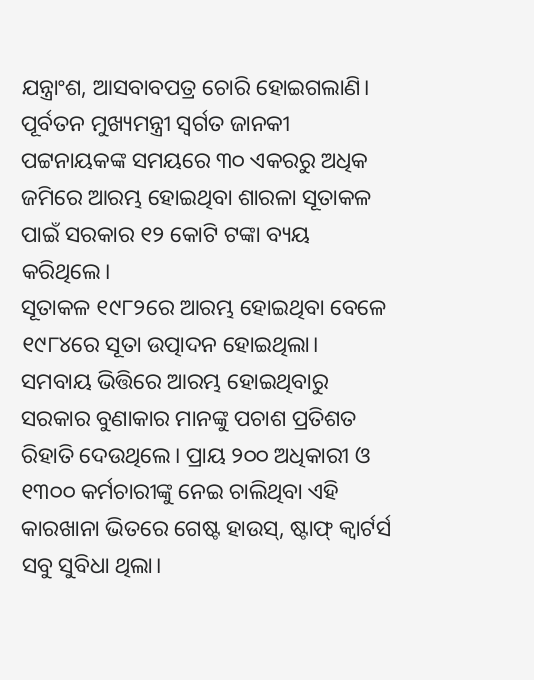ଯନ୍ତ୍ରାଂଶ, ଆସବାବପତ୍ର ଚୋରି ହୋଇଗଲାଣି। ପୂର୍ବତନ ମୁଖ୍ୟମନ୍ତ୍ରୀ ସ୍ବର୍ଗତ ଜାନକୀ ପଟ୍ଟନାୟକଙ୍କ ସମୟରେ ୩୦ ଏକରରୁ ଅଧିକ ଜମିରେ ଆରମ୍ଭ ହୋଇଥିବା ଶାରଳା ସୂତାକଳ ପାଇଁ ସରକାର ୧୨ କୋଟି ଟଙ୍କା ବ୍ୟୟ କରିଥିଲେ।
ସୂତାକଳ ୧୯୮୨ରେ ଆରମ୍ଭ ହୋଇଥିବା ବେଳେ ୧୯୮୪ରେ ସୂତା ଉତ୍ପାଦନ ହୋଇଥିଲା। ସମବାୟ ଭିତ୍ତିରେ ଆରମ୍ଭ ହୋଇଥିବାରୁ ସରକାର ବୁଣାକାର ମାନଙ୍କୁ ପଚାଶ ପ୍ରତିଶତ ରିହାତି ଦେଉଥିଲେ। ପ୍ରାୟ ୨୦୦ ଅଧିକାରୀ ଓ ୧୩୦୦ କର୍ମଚାରୀଙ୍କୁ ନେଇ ଚାଲିଥିବା ଏହି କାରଖାନା ଭିତରେ ଗେଷ୍ଟ ହାଉସ୍, ଷ୍ଟାଫ୍ କ୍ବାର୍ଟର୍ସ ସବୁ ସୁବିଧା ଥିଲା।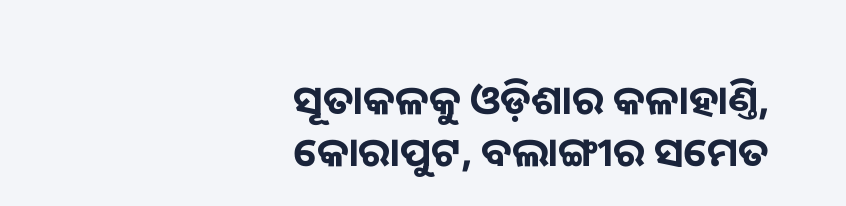ସୂତାକଳକୁ ଓଡ଼ିଶାର କଳାହାଣ୍ତି, କୋରାପୁଟ, ବଲାଙ୍ଗୀର ସମେତ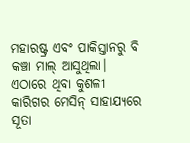ମହାରଷ୍ଟ୍ର ଏବଂ ପାକିସ୍ତାନରୁ ବି କଞ୍ଚା ମାଲ୍ ଆସୁଥିଲା। ଏଠାରେ ଥିବା କୁଶଳୀ କାରିଗର ମେସିନ୍ ସାହାଯ୍ୟରେ ସୂତା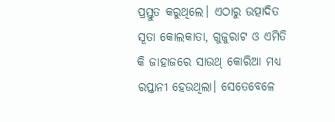ପ୍ରସ୍ତୁତ କରୁଥିଲେ। ଏଠାରୁ ଉତ୍ପାଦିତ ସୂତା କୋଲକାତା, ଗୁଜୁରାଟ ଓ ଏମିତି କି ଜାହାଜରେ ସାଉଥ୍ କୋରିଆ ମଧ୍ୟ ରପ୍ତାନୀ ହେଉଥିଲା। ସେତେବେଳେ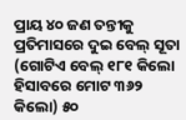ପ୍ରାୟ ୪୦ ଜଣ ତନ୍ତୀକୁ ପ୍ରତିମାସରେ ଦୁଇ ବେଲ୍ ସୂତା (ଗୋଟିଏ ବେଲ୍ ୧୮୧ କିଲୋ ହିସାବରେ ମୋଟ ୩୬୨ କିଲୋ) ୫୦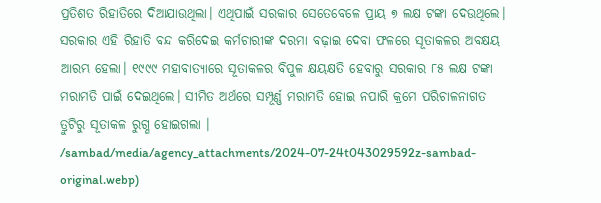ପ୍ରତିଶତ ରିହାତିରେ ଦିଆଯାଉଥିଲା। ଏଥିପାଇଁ ସରକାର ସେତେବେଳେ ପ୍ରାୟ ୭ ଲକ୍ଷ ଟଙ୍କା ଦେଉଥିଲେ। ସରକାର ଏହି ରିହାତି ବନ୍ଦ କରିଦେଇ କର୍ମଚାରୀଙ୍କ ଦରମା ବଢ଼ାଇ ଦେବା ଫଳରେ ସୂତାକଳର ଅବକ୍ଷୟ ଆରମ୍ଭ ହେଲା। ୧୯୯୯ ମହାବାତ୍ୟାରେ ସୂତାକଳର ବିପୁଳ କ୍ଷୟକ୍ଷତି ହେବାରୁ ସରକାର ୮୫ ଲକ୍ଷ ଟଙ୍କା ମରାମତି ପାଇଁ ଦେଇଥିଲେ। ସୀମିତ ଅର୍ଥରେ ସମ୍ପୂର୍ଣ୍ଣ ମରାମତି ହୋଇ ନପାରି କ୍ରମେ ପରିଚାଳନାଗତ ତ୍ରୁଟିରୁ ସୂତାକଳ ରୁଗ୍ଣ ହୋଇଗଲା ।
/sambad/media/agency_attachments/2024-07-24t043029592z-sambad-original.webp)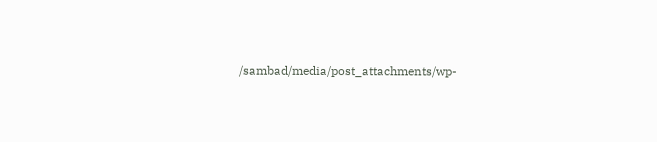/sambad/media/post_attachments/wp-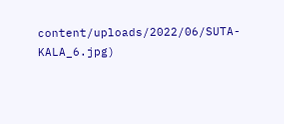content/uploads/2022/06/SUTA-KALA_6.jpg)